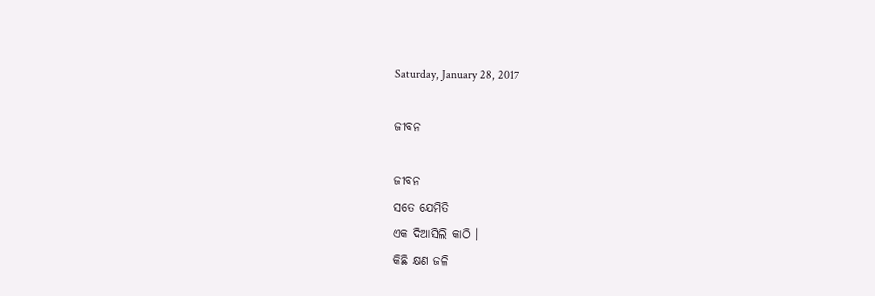Saturday, January 28, 2017

ଜୀବନ

ଜୀବନ
ସତେ ଯେମିତି
ଏକ ଦିଆସିଲି କାଠି ।
କିଛି କ୍ଷଣ ଜଳି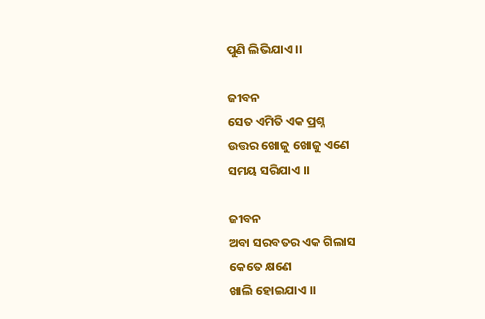ପୁଣି ଲିଭିଯାଏ ।।

ଜୀବନ
ସେତ ଏମିତି ଏକ ପ୍ରଶ୍ନ
ଉତ୍ତର ଖୋଜୁ ଖୋଜୁ ଏଣେ
ସମୟ ସରିଯାଏ ।।

ଜୀବନ
ଅବା ସରବତର ଏକ ଗିଲାସ
କେତେ କ୍ଷଣେ
ଖାଲି ହୋଇଯାଏ ।।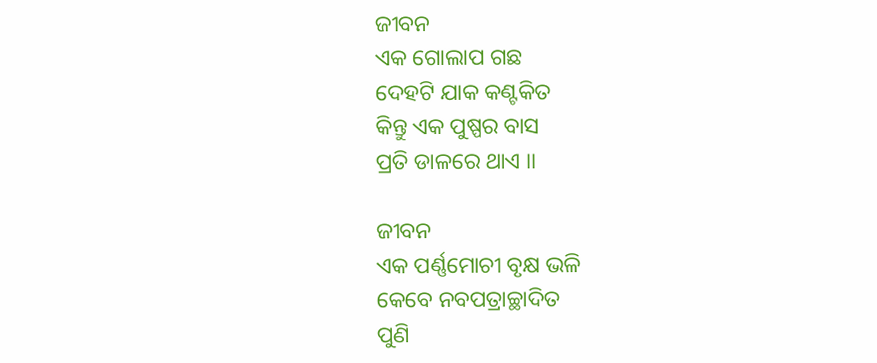ଜୀବନ
ଏକ ଗୋଲାପ ଗଛ
ଦେହଟି ଯାକ କଣ୍ଟକିତ
କିନ୍ତୁ ଏକ ପୁଷ୍ପର ବାସ
ପ୍ରତି ଡାଳରେ ଥାଏ ।।

ଜୀବନ
ଏକ ପର୍ଣ୍ଣମୋଚୀ ବୃକ୍ଷ ଭଳି
କେବେ ନବପତ୍ରାଚ୍ଛାଦିତ
ପୁଣି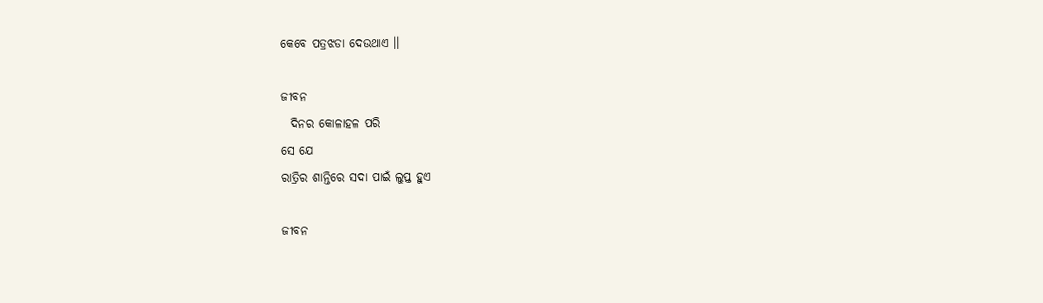କେବେ ପତ୍ରଝଡା ଦେଉଥାଏ ।।

ଜୀବନ
  ଦିନର କୋଳାହଳ ପରି
ସେ ଯେ
ରାତ୍ରିର ଶାନ୍ତିରେ ସଦା ପାଇଁ ଲୁପ୍ତ ହୁଏ

ଜୀବନ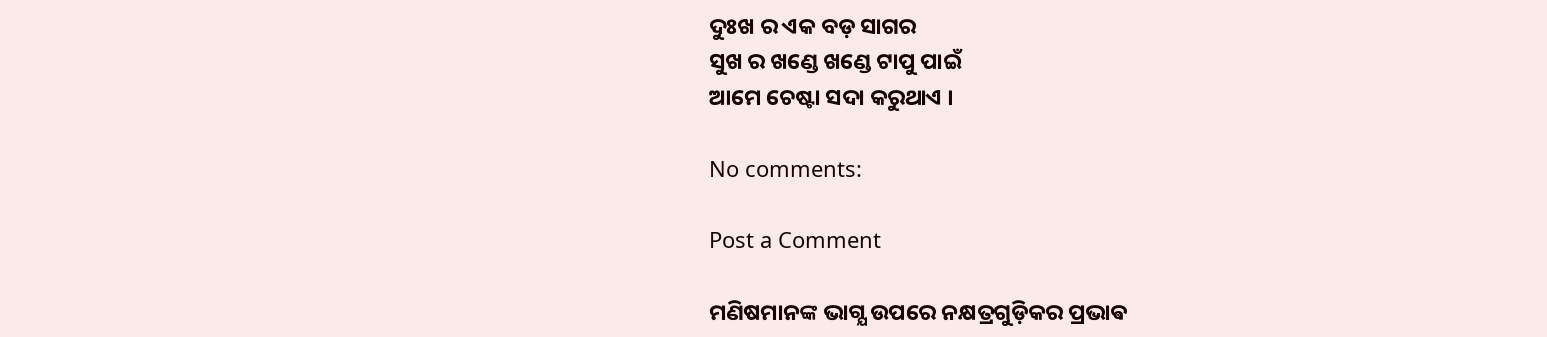ଦୁଃଖ ର ଏକ ବଡ଼ ସାଗର
ସୁଖ ର ଖଣ୍ଡେ ଖଣ୍ଡେ ଟାପୁ ପାଇଁ
ଆମେ ଚେଷ୍ଟା ସଦା କରୁଥାଏ ।

No comments:

Post a Comment

ମଣିଷମାନଙ୍କ ଭାଗ୍ଯ ଉପରେ ନକ୍ଷତ୍ରଗୁଡ଼ିକର ପ୍ରଭାଵ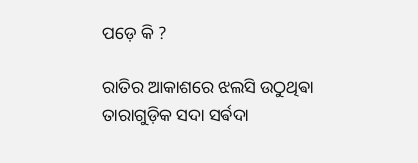ପଡ଼େ କି ?

ରାତିର ଆକାଶରେ ଝଲସି ଉଠୁଥିଵା ତାରାଗୁଡ଼ିକ ସଦା ସର୍ଵଦା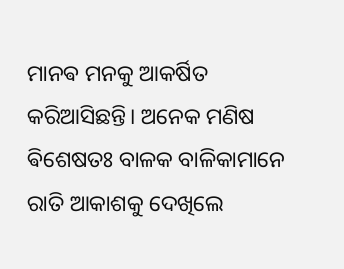ମାନଵ ମନକୁ ଆକର୍ଷିତ କରିଆସିଛନ୍ତି। ଅନେକ ମଣିଷ ଵିଶେଷତଃ ବାଳକ ବାଳିକାମାନେ ରାତି ଆକାଶକୁ ଦେଖିଲେ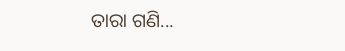ତାରା ଗଣି...